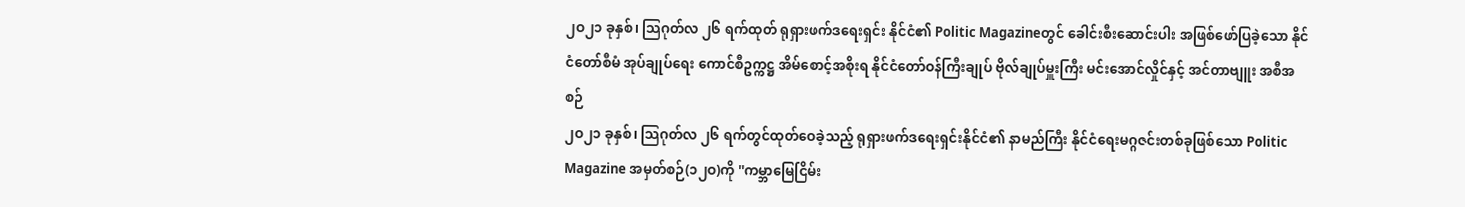၂ဝ၂၁ ခုနှစ်၊ သြဂုတ်လ ၂၆ ရက်ထုတ် ရုရှားဖက်ဒရေးရှင်း နိုင်ငံ၏ Politic Magazineတွင် ခေါင်းစီးဆောင်းပါး အဖြစ်ဖော်ပြခဲ့သော နိုင်ငံတော်စီမံ အုပ်ချုပ်ရေး ကောင်စီဥက္ကဋ္ဌ အိမ်စောင့်အစိုးရ နိုင်ငံတော်ဝန်ကြီးချုပ် ဗိုလ်ချုပ်မှူးကြီး မင်းအောင်လှိုင်နှင့် အင်တာဗျူး အစီအစဉ်
၂ဝ၂၁ ခုနှစ်၊ သြဂုတ်လ ၂၆ ရက်တွင်ထုတ်ဝေခဲ့သည့် ရုရှားဖက်ဒရေးရှင်းနိုင်ငံ၏ နာမည်ကြီး နိုင်ငံရေးမဂ္ဂဇင်းတစ်ခုဖြစ်သော Politic Magazine အမှတ်စဉ်(၁၂ဝ)ကို ''ကမ္ဘာမြေငြိမ်း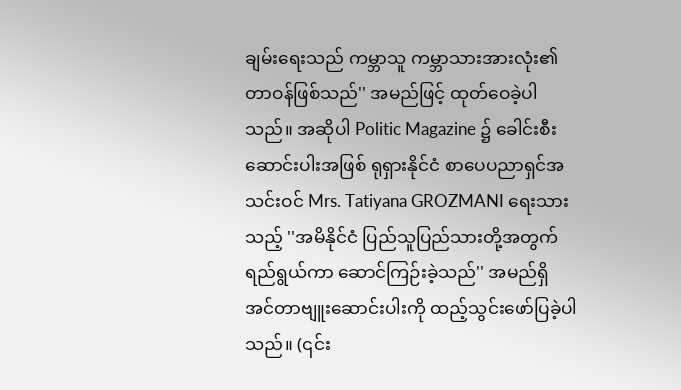ချမ်းရေးသည် ကမ္ဘာသူ ကမ္ဘာသားအားလုံး၏ တာဝန်ဖြစ်သည်'' အမည်ဖြင့် ထုတ်ဝေခဲ့ပါသည်။ အဆိုပါ Politic Magazine ၌ ခေါင်းစီးဆောင်းပါးအဖြစ် ရုရှားနိုင်ငံ စာပေပညာရှင်အသင်းဝင် Mrs. Tatiyana GROZMANI ရေးသားသည့် ''အမိနိုင်ငံ ပြည်သူပြည်သားတို့အတွက် ရည်ရွယ်ကာ ဆောင်ကြဉ်းခဲ့သည်'' အမည်ရှိ အင်တာဗျူးဆောင်းပါးကို ထည့်သွင်းဖော်ပြခဲ့ပါသည်။ (၎င်း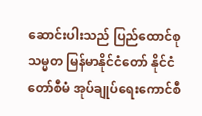ဆောင်းပါးသည် ပြည်ထောင်စုသမ္မတ မြန်မာနိုင်ငံတော် နိုင်ငံတော်စီမံ အုပ်ချုပ်ရေးကောင်စီ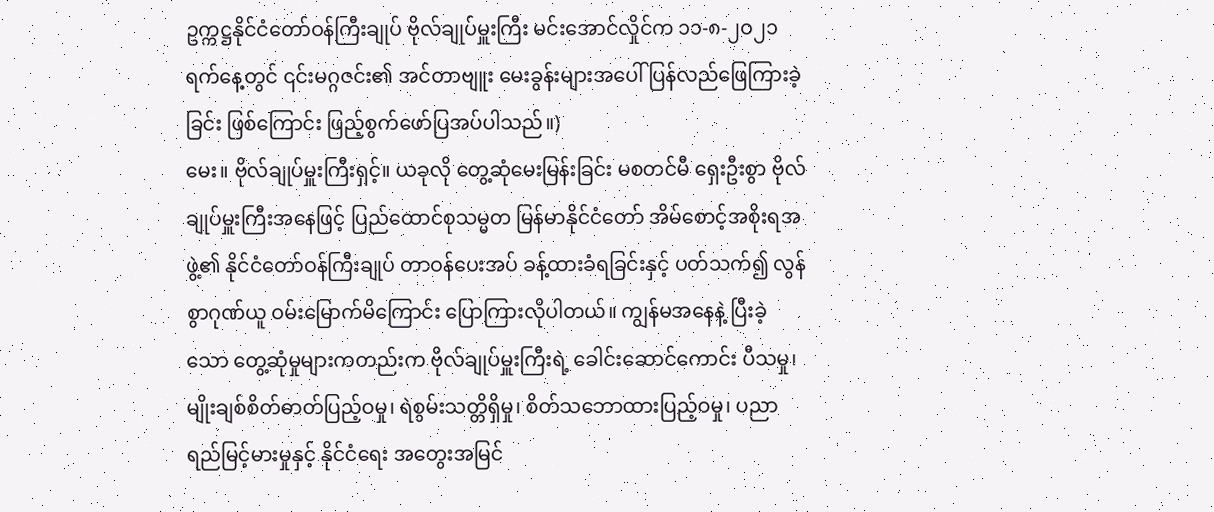ဥက္ကဋ္ဌနိုင်ငံတော်ဝန်ကြီးချုပ် ဗိုလ်ချုပ်မှူးကြီး မင်းအောင်လှိုင်က ၁၁-၈-၂ဝ၂၁ ရက်နေ့တွင် ၎င်းမဂ္ဂဇင်း၏ အင်တာဗျူး မေးခွန်းများအပေါ် ပြန်လည်ဖြေကြားခဲ့ခြင်း ဖြစ်ကြောင်း ဖြည့်စွက်ဖော်ပြအပ်ပါသည်။)
မေး။ ဗိုလ်ချုပ်မှူးကြီးရှင့်။ ယခုလို တွေ့ဆုံမေးမြန်းခြင်း မစတင်မီ ရှေးဦးစွာ ဗိုလ်ချုပ်မှူးကြီးအနေဖြင့် ပြည်ထောင်စုသမ္မတ မြန်မာနိုင်ငံတော် အိမ်စောင့်အစိုးရအဖွဲ့၏ နိုင်ငံတော်ဝန်ကြီးချုပ် တာဝန်ပေးအပ် ခန့်ထားခံရခြင်းနှင့် ပတ်သက်၍ လွန်စွာဂုဏ်ယူ ဝမ်းမြောက်မိကြောင်း ပြောကြားလိုပါတယ်။ ကျွန်မအနေနဲ့ ပြီးခဲ့သော တွေ့ဆုံမှုများကတည်းက ဗိုလ်ချုပ်မှူးကြီးရဲ့ ခေါင်းဆောင်ကောင်း ပီသမှု၊ မျိုးချစ်စိတ်ဓာတ်ပြည့်ဝမှု၊ ရဲစွမ်းသတ္တိရှိမှု၊ စိတ်သဘောထားပြည့်ဝမှု၊ ပညာရည်မြင့်မားမှုနှင့် နိုင်ငံရေး အတွေးအမြင်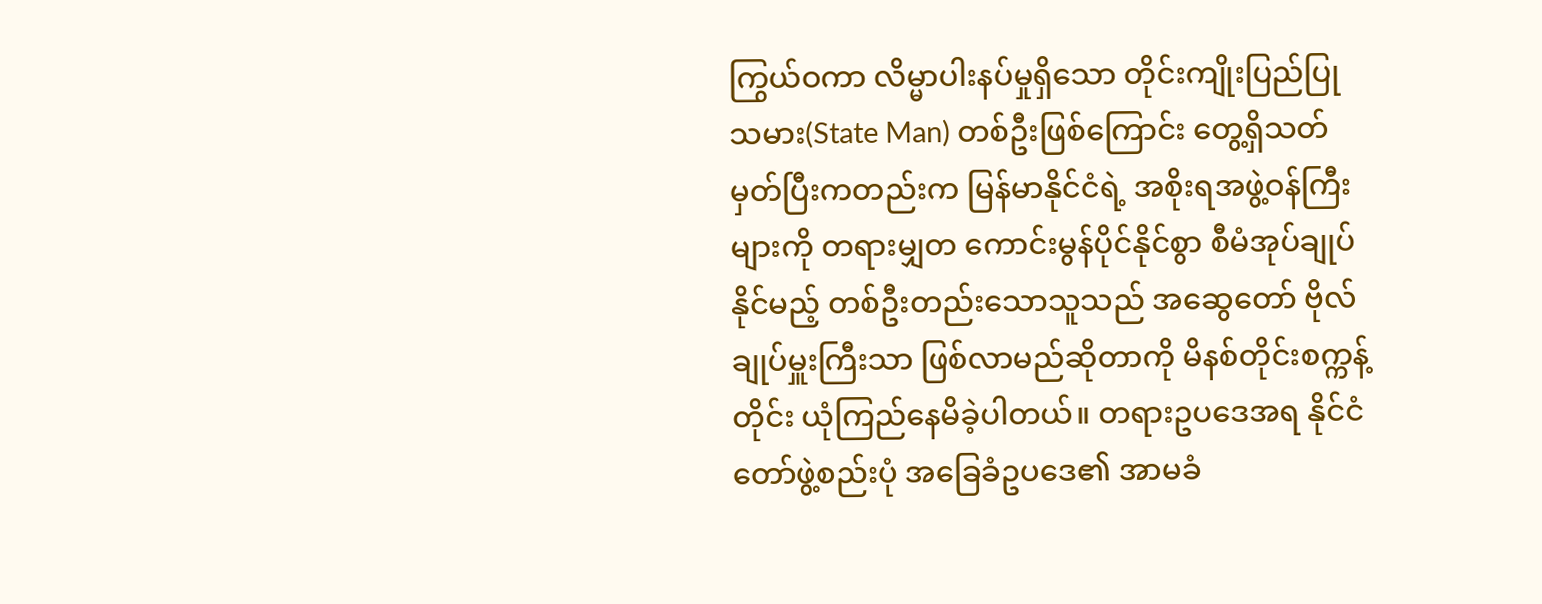ကြွယ်ဝကာ လိမ္မာပါးနပ်မှုရှိသော တိုင်းကျိုးပြည်ပြုသမား(State Man) တစ်ဦးဖြစ်ကြောင်း တွေ့ရှိသတ်မှတ်ပြီးကတည်းက မြန်မာနိုင်ငံရဲ့ အစိုးရအဖွဲ့ဝန်ကြီးများကို တရားမျှတ ကောင်းမွန်ပိုင်နိုင်စွာ စီမံအုပ်ချုပ်နိုင်မည့် တစ်ဦးတည်းသောသူသည် အဆွေတော် ဗိုလ်ချုပ်မှူးကြီးသာ ဖြစ်လာမည်ဆိုတာကို မိနစ်တိုင်းစက္ကန့်တိုင်း ယုံကြည်နေမိခဲ့ပါတယ်။ တရားဥပဒေအရ နိုင်ငံတော်ဖွဲ့စည်းပုံ အခြေခံဥပဒေ၏ အာမခံ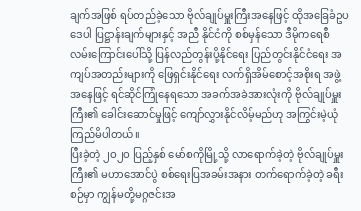ချက်အဖြစ် ရပ်တည်ခဲ့သော ဗိုလ်ချုပ်မှူးကြီးအနေဖြင့် ထိုအခြေခံဥပဒေပါ ပြဋ္ဌာန်းချက်များနှင့် အညီ နိုင်ငံကို စစ်မှန်သော ဒီမိုကရေစီလမ်းကြောင်းပေါ်သို့ ပြန်လည်တွန်းပို့နိုင်ရေး ပြည်တွင်းနိုင်ငံရေး အကျပ်အတည်းများကို ဖြေရှင်းနိုင်ရေး လက်ရှိအိမ်စောင့်အစိုးရ အဖွဲ့အနေဖြင့် ရင်ဆိုင်ကြုံနေရသော အခက်အခဲအားလုံးကို ဗိုလ်ချုပ်မှူးကြီး၏ ခေါင်းဆောင်မှုဖြင့် ကျော်လွှားနိုင်လိမ့်မည်ဟု အကြွင်းမဲ့ယုံကြည်မိပါတယ်။
ပြီးခဲ့တဲ့ ၂ဝ၂ဝ ပြည့်နှစ် မော်စကိုမြို့သို့ လာရောက်ခဲ့တဲ့ ဗိုလ်ချုပ်မှူးကြီး၏ မဟာအောင်ပွဲ စစ်ရေးပြအခမ်းအနား တက်ရောက်ခဲ့တဲ့ ခရီးစဉ်မှာ ကျွန်မတို့မဂ္ဂဇင်းအ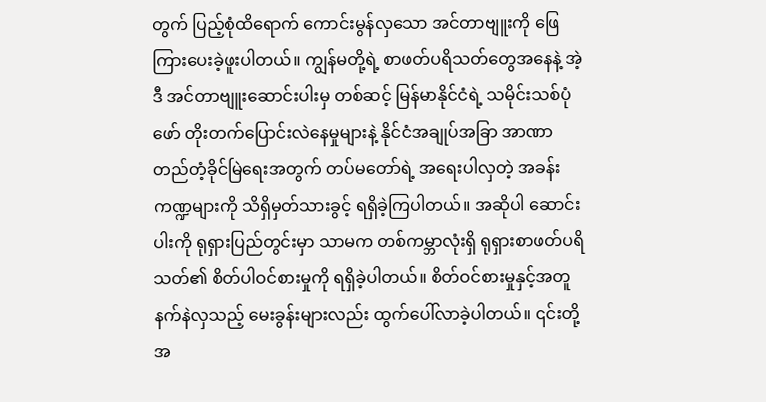တွက် ပြည့်စုံထိရောက် ကောင်းမွန်လှသော အင်တာဗျူးကို ဖြေကြားပေးခဲ့ဖူးပါတယ်။ ကျွန်မတို့ရဲ့ စာဖတ်ပရိသတ်တွေအနေနဲ့ အဲ့ဒီ အင်တာဗျူးဆောင်းပါးမှ တစ်ဆင့် မြန်မာနိုင်ငံရဲ့ သမိုင်းသစ်ပုံဖော် တိုးတက်ပြောင်းလဲနေမှုများနဲ့ နိုင်ငံအချုပ်အခြာ အာဏာတည်တံ့ခိုင်မြဲရေးအတွက် တပ်မတော်ရဲ့ အရေးပါလှတဲ့ အခန်းကဏ္ဍများကို သိရှိမှတ်သားခွင့် ရရှိခဲ့ကြပါတယ်။ အဆိုပါ ဆောင်းပါးကို ရုရှားပြည်တွင်းမှာ သာမက တစ်ကမ္ဘာလုံးရှိ ရုရှားစာဖတ်ပရိသတ်၏ စိတ်ပါဝင်စားမှုကို ရရှိခဲ့ပါတယ်။ စိတ်ဝင်စားမှုနှင့်အတူ နက်နဲလှသည့် မေးခွန်းများလည်း ထွက်ပေါ်လာခဲ့ပါတယ်။ ၎င်းတို့အ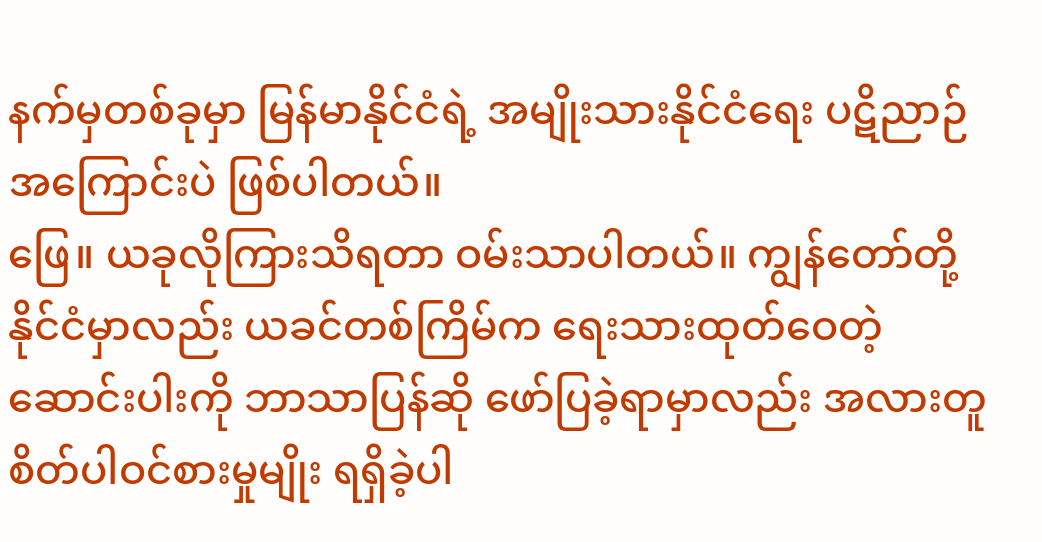နက်မှတစ်ခုမှာ မြန်မာနိုင်ငံရဲ့ အမျိုးသားနိုင်ငံရေး ပဋိညာဉ်အကြောင်းပဲ ဖြစ်ပါတယ်။
ဖြေ။ ယခုလိုကြားသိရတာ ဝမ်းသာပါတယ်။ ကျွန်တော်တို့နိုင်ငံမှာလည်း ယခင်တစ်ကြိမ်က ရေးသားထုတ်ဝေတဲ့ ဆောင်းပါးကို ဘာသာပြန်ဆို ဖော်ပြခဲ့ရာမှာလည်း အလားတူ စိတ်ပါဝင်စားမှုမျိုး ရရှိခဲ့ပါ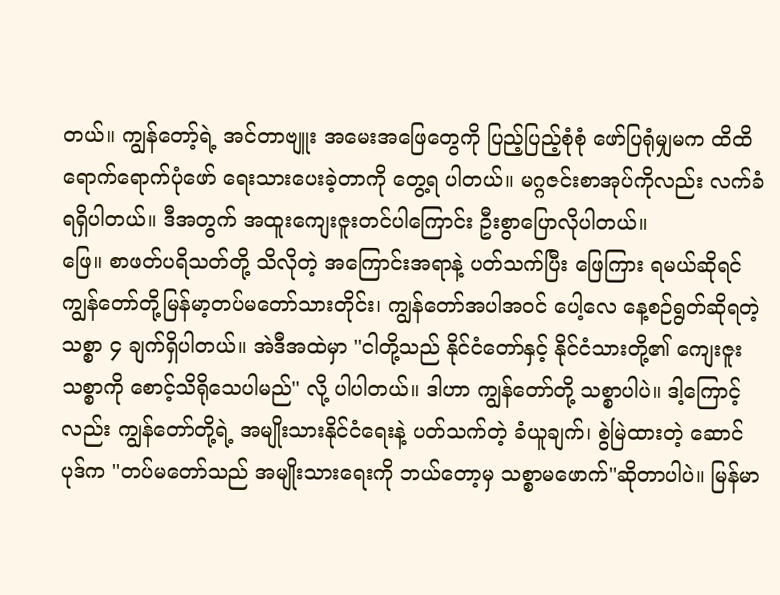တယ်။ ကျွန်တော့်ရဲ့ အင်တာဗျူး အမေးအဖြေတွေကို ပြည့်ပြည့်စုံစုံ ဖော်ပြရုံမျှမက ထိထိရောက်ရောက်ပုံဖော် ရေးသားပေးခဲ့တာကို တွေ့ရ ပါတယ်။ မဂ္ဂဇင်းစာအုပ်ကိုလည်း လက်ခံရရှိပါတယ်။ ဒီအတွက် အထူးကျေးဇူးတင်ပါကြောင်း ဦးစွာပြောလိုပါတယ်။
ဖြေ။ စာဖတ်ပရိသတ်တို့ သိလိုတဲ့ အကြောင်းအရာနဲ့ ပတ်သက်ပြီး ဖြေကြား ရမယ်ဆိုရင် ကျွန်တော်တို့မြန်မာ့တပ်မတော်သားတိုင်း၊ ကျွန်တော်အပါအဝင် ပေါ့လေ နေ့စဉ်ရွတ်ဆိုရတဲ့ သစ္စာ ၄ ချက်ရှိပါတယ်။ အဲဒီအထဲမှာ ''ငါတို့သည် နိုင်ငံတော်နှင့် နိုင်ငံသားတို့၏ ကျေးဇူးသစ္စာကို စောင့်သိရိုသေပါမည်'' လို့ ပါပါတယ်။ ဒါဟာ ကျွန်တော်တို့ သစ္စာပါပဲ။ ဒါ့ကြောင့်လည်း ကျွန်တော်တို့ရဲ့ အမျိုးသားနိုင်ငံရေးနဲ့ ပတ်သက်တဲ့ ခံယူချက်၊ စွဲမြဲထားတဲ့ ဆောင်ပုဒ်က ''တပ်မတော်သည် အမျိုးသားရေးကို ဘယ်တော့မှ သစ္စာမဖောက်''ဆိုတာပါပဲ။ မြန်မာ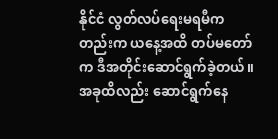နိုင်ငံ လွတ်လပ်ရေးမရမီကတည်းက ယနေ့အထိ တပ်မတော်က ဒီအတိုင်းဆောင်ရွက်ခဲ့တယ်။ အခုထိလည်း ဆောင်ရွက်နေ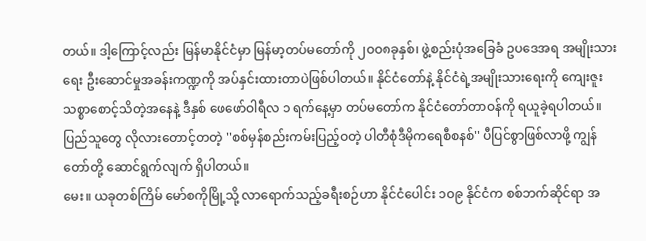တယ်။ ဒါ့ကြောင့်လည်း မြန်မာနိုင်ငံမှာ မြန်မာ့တပ်မတော်ကို ၂ဝဝ၈ခုနှစ်၊ ဖွဲ့စည်းပုံအခြေခံ ဥပဒေအရ အမျိုးသားရေး ဦးဆောင်မှုအခန်းကဏ္ဍကို အပ်နှင်းထားတာပဲဖြစ်ပါတယ်။ နိုင်ငံတော်နဲ့ နိုင်ငံရဲ့အမျိုးသားရေးကို ကျေးဇူးသစ္စာစောင့်သိတဲ့အနေနဲ့ ဒီနှစ် ဖေဖော်ဝါရီလ ၁ ရက်နေ့မှာ တပ်မတော်က နိုင်ငံတော်တာဝန်ကို ရယူခဲ့ရပါတယ်။ ပြည်သူတွေ လိုလားတောင့်တတဲ့ ''စစ်မှန်စည်းကမ်းပြည့်ဝတဲ့ ပါတီစုံဒီမိုကရေစီစနစ်'' ပီပြင်စွာဖြစ်လာဖို့ ကျွန်တော်တို့ ဆောင်ရွက်လျက် ရှိပါတယ်။
မေး။ ယခုတစ်ကြိမ် မော်စကိုမြို့သို့ လာရောက်သည့်ခရီးစဉ်ဟာ နိုင်ငံပေါင်း ၁ဝ၉ နိုင်ငံက စစ်ဘက်ဆိုင်ရာ အ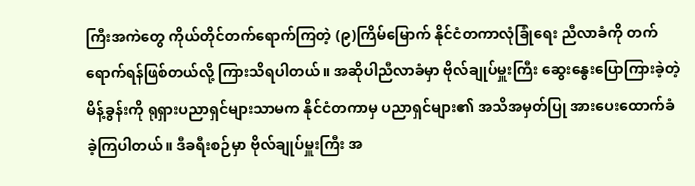ကြီးအကဲတွေ ကိုယ်တိုင်တက်ရောက်ကြတဲ့ (၉)ကြိမ်မြောက် နိုင်ငံတကာလုံခြုံရေး ညီလာခံကို တက်ရောက်ရန်ဖြစ်တယ်လို့ ကြားသိရပါတယ်။ အဆိုပါညီလာခံမှာ ဗိုလ်ချုပ်မှူးကြီး ဆွေးနွေးပြောကြားခဲ့တဲ့ မိန့်ခွန်းကို ရုရှားပညာရှင်များသာမက နိုင်ငံတကာမှ ပညာရှင်များ၏ အသိအမှတ်ပြု အားပေးထောက်ခံ ခဲ့ကြပါတယ်။ ဒီခရီးစဉ်မှာ ဗိုလ်ချုပ်မှူးကြီး အ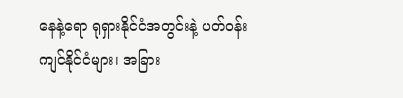နေနဲ့ရော ရုရှားနိုင်ငံအတွင်းနဲ့ ပတ်ဝန်းကျင်နိုင်ငံများ၊ အခြား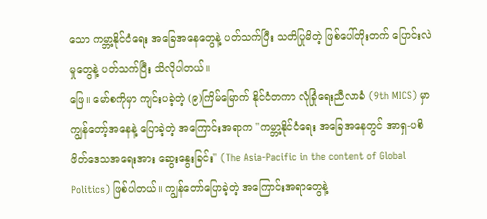သော ကမ္ဘာ့နိုင်ငံရေး အခြေအနေတွေနဲ့ ပတ်သက်ပြီး သတိပြုမိတဲ့ ဖြစ်ပေါ်တိုးတက် ပြောင်းလဲမှုတွေနဲ့ ပတ်သက်ပြီး သိလိုပါတယ်။
ဖြေ။ မော်စကိုမှာ ကျင်းပခဲ့တဲ့ (၉)ကြိမ်မြောက် နိုင်ငံတကာ လုံခြုံရေးညီလာခံ (9th MICS) မှာ ကျွန်တော့်အနေနဲ့ ပြောခဲ့တဲ့ အကြောင်းအရာက ''ကမ္ဘာ့နိုင်ငံရေး အခြေအနေတွင် အာရှ-ပစိဖိတ်ဒေသအရေးအား ဆွေးနွေးခြင်း'' (The Asia-Pacific in the content of Global Politics) ဖြစ်ပါတယ်။ ကျွန်တော်ပြောခဲ့တဲ့ အကြောင်းအရာတွေနဲ့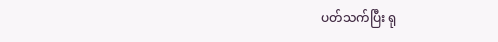ပတ်သက်ပြီး ရု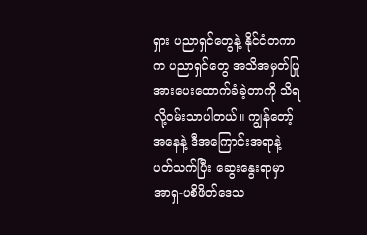ရှား ပညာရှင်တွေနဲ့ နိုင်ငံတကာက ပညာရှင်တွေ အသိအမှတ်ပြု အားပေးထောက်ခံခဲ့တာကို သိရလို့ဝမ်းသာပါတယ်။ ကျွန်တော့်အနေနဲ့ ဒီအကြောင်းအရာနဲ့ ပတ်သက်ပြီး ဆွေးနွေးရာမှာ အာရှ-ပစိဖိတ်ဒေသ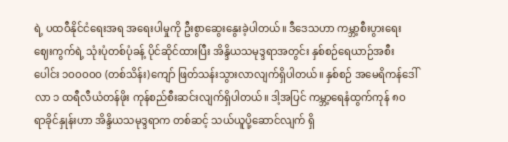ရဲ့ ပထဝီနိုင်ငံရေးအရ အရေးပါမှုကို ဦးစွာဆွေးနွေးခဲ့ပါတယ်။ ဒီဒေသဟာ ကမ္ဘာ့စီးပွားရေး ဈေးကွက်ရဲ့ သုံးပုံတစ်ပုံခန့် ပိုင်ဆိုင်ထားပြီး အိန္ဒိယသမုဒ္ဒရာအတွင်း နှစ်စဉ်ရေယာဉ်အစီးပေါင်း ၁ဝဝဝဝဝ (တစ်သိန်း)ကျော် ဖြတ်သန်းသွားလာလျက်ရှိပါတယ်။ နှစ်စဉ် အမေရိကန်ဒေါ်လာ ၁ ထရီလီယံတန်ဖိုး ကုန်စည်စီးဆင်းလျက်ရှိပါတယ်။ ဒါ့အပြင် ကမ္ဘာ့ရေနံထွက်ကုန် ၈ဝ ရာခိုင်နှုန်းဟာ အိန္ဒိယသမုဒ္ဒရာက တစ်ဆင့် သယ်ယူပို့ဆောင်လျက် ရှိ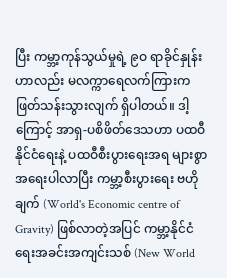ပြီး ကမ္ဘာ့ကုန်သွယ်မှုရဲ့ ၉ဝ ရာခိုင်နှုန်းဟာလည်း မလက္ကာရေလက်ကြားက ဖြတ်သန်းသွားလျက် ရှိပါတယ်။ ဒါ့ကြောင့် အာရှ-ပစိဖိတ်ဒေသဟာ ပထဝီနိုင်ငံရေးနဲ့ ပထဝီစီးပွားရေးအရ များစွာအရေးပါလာပြီး ကမ္ဘာ့စီးပွားရေး ဗဟိုချက် (World's Economic centre of Gravity) ဖြစ်လာတဲ့အပြင် ကမ္ဘာ့နိုင်ငံ ရေးအခင်းအကျင်းသစ် (New World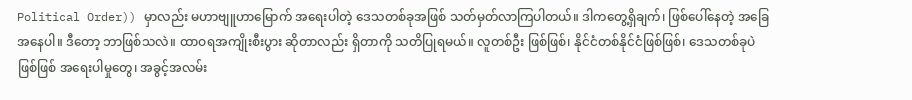Political Order)) မှာလည်း မဟာဗျူဟာမြောက် အရေးပါတဲ့ ဒေသတစ်ခုအဖြစ် သတ်မှတ်လာကြပါတယ်။ ဒါကတွေ့ရှိချက်၊ ဖြစ်ပေါ်နေတဲ့ အခြေအနေပါ။ ဒီတော့ ဘာဖြစ်သလဲ။ ထာဝရအကျိုးစီးပွား ဆိုတာလည်း ရှိတာကို သတိပြုရမယ်။ လူတစ်ဦး ဖြစ်ဖြစ်၊ နိုင်ငံတစ်နိုင်ငံဖြစ်ဖြစ်၊ ဒေသတစ်ခုပဲဖြစ်ဖြစ် အရေးပါမှုတွေ၊ အခွင့်အလမ်း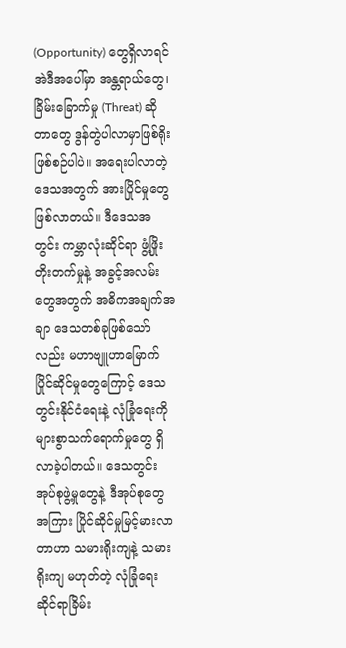(Opportunity) တွေရှိလာရင် အဲဒီအပေါ်မှာ အန္တရာယ်တွေ၊ ခြိမ်းခြောက်မှု (Threat) ဆိုတာတွေ ဒွန်တွဲပါလာမှာဖြစ်ရိုးဖြစ်စဉ်ပါပဲ။ အရေးပါလာတဲ့ ဒေသအတွက် အားပြိုင်မှုတွေဖြစ်လာတယ်။ ဒီဒေသအတွင်း ကမ္ဘာလုံးဆိုင်ရာ ဖွံ့ဖြိုးတိုးတက်မှုနဲ့ အခွင့်အလမ်းတွေအတွက် အဓိကအချက်အချာ ဒေသတစ်ခုဖြစ်သော်လည်း မဟာဗျူဟာမြောက် ပြိုင်ဆိုင်မှုတွေကြောင့် ဒေသတွင်းနိုင်ငံရေးနဲ့ လုံခြုံရေးကို များစွာသက်ရောက်မှုတွေ ရှိလာခဲ့ပါတယ်။ ဒေသတွင်း အုပ်စုဖွဲ့မှုတွေနဲ့ ဒီအုပ်စုတွေအကြား ပြိုင်ဆိုင်မှုမြင့်မားလာတာဟာ သမားရိုးကျနဲ့ သမားရိုးကျ မဟုတ်တဲ့ လုံခြုံရေးဆိုင်ရာခြိမ်း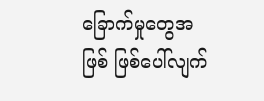ခြောက်မှုတွေအဖြစ် ဖြစ်ပေါ်လျက်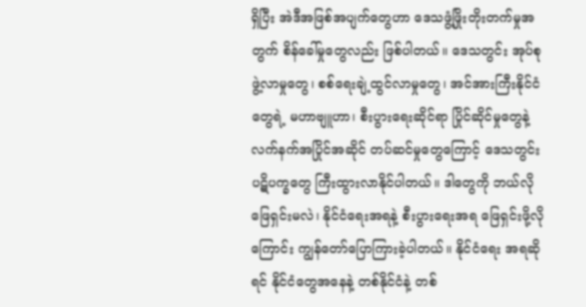ရှိပြီး အဲဒီအဖြစ်အပျက်တွေဟာ ဒေသဖွံ့ဖြိုးတိုးတက်မှုအတွက် စိန်ခေါ်မှုတွေလည်း ဖြစ်ပါတယ်။ ဒေသတွင်း အုပ်စုဖွဲ့လာမှုတွေ၊ စစ်ရေးချဲ့ထွင်လာမှုတွေ၊ အင်အားကြီးနိုင်ငံတွေရဲ့ မဟာဗျူဟာ၊ စီးပွားရေးဆိုင်ရာ ပြိုင်ဆိုင်မှုတွေနဲ့ လက်နက်အပြိုင်အဆိုင် တပ်ဆင်မှုတွေကြောင့် ဒေသတွင်းပဋိပက္ခတွေ ကြီးထွားလာနိုင်ပါတယ်။ ဒါတွေကို ဘယ်လိုဖြေရှင်းမလဲ၊ နိုင်ငံရေးအရနဲ့ စီးပွားရေးအရ ဖြေရှင်းဖို့လိုကြောင်း ကျွန်တော်ပြောကြားခဲ့ပါတယ်။ နိုင်ငံရေး အရဆိုရင် နိုင်ငံတွေအနေနဲ့ တစ်နိုင်ငံနဲ့ တစ်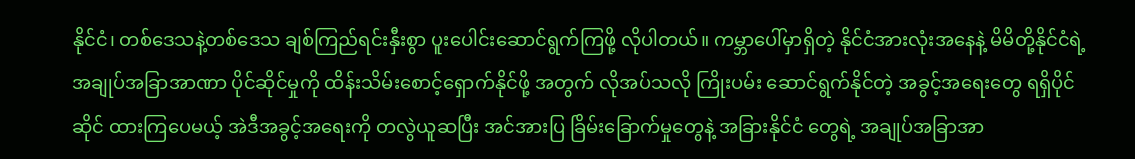နိုင်ငံ၊ တစ်ဒေသနဲ့တစ်ဒေသ ချစ်ကြည်ရင်းနှီးစွာ ပူးပေါင်းဆောင်ရွက်ကြဖို့ လိုပါတယ်။ ကမ္ဘာပေါ်မှာရှိတဲ့ နိုင်ငံအားလုံးအနေနဲ့ မိမိတို့နိုင်ငံရဲ့ အချုပ်အခြာအာဏာ ပိုင်ဆိုင်မှုကို ထိန်းသိမ်းစောင့်ရှောက်နိုင်ဖို့ အတွက် လိုအပ်သလို ကြိုးပမ်း ဆောင်ရွက်နိုင်တဲ့ အခွင့်အရေးတွေ ရရှိပိုင်ဆိုင် ထားကြပေမယ့် အဲဒီအခွင့်အရေးကို တလွဲယူဆပြီး အင်အားပြ ခြိမ်းခြောက်မှုတွေနဲ့ အခြားနိုင်ငံ တွေရဲ့ အချုပ်အခြာအာ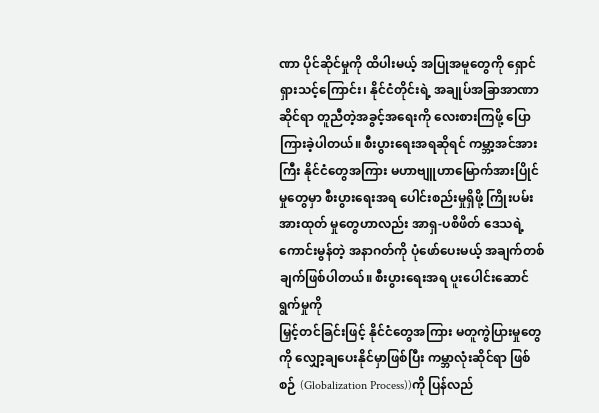ဏာ ပိုင်ဆိုင်မှုကို ထိပါးမယ့် အပြုအမူတွေကို ရှောင်ရှားသင့်ကြောင်း၊ နိုင်ငံတိုင်းရဲ့ အချုပ်အခြာအာဏာ ဆိုင်ရာ တူညီတဲ့အခွင့်အရေးကို လေးစားကြဖို့ ပြောကြားခဲ့ပါတယ်။ စီးပွားရေးအရဆိုရင် ကမ္ဘာ့အင်အားကြီး နိုင်ငံတွေအကြား မဟာဗျူဟာမြောက်အားပြိုင်မှုတွေမှာ စီးပွားရေးအရ ပေါင်းစည်းမှုရှိဖို့ ကြိုးပမ်းအားထုတ် မှုတွေဟာလည်း အာရှ-ပစိဖိတ် ဒေသရဲ့ ကောင်းမွန်တဲ့ အနာဂတ်ကို ပုံဖော်ပေးမယ့် အချက်တစ်ချက်ဖြစ်ပါတယ်။ စီးပွားရေးအရ ပူးပေါင်းဆောင်ရွက်မှုကို
မြှင့်တင်ခြင်းဖြင့် နိုင်ငံတွေအကြား မတူကွဲပြားမှုတွေကို လျှော့ချပေးနိုင်မှာဖြစ်ပြီး ကမ္ဘာလုံးဆိုင်ရာ ဖြစ်စဉ် (Globalization Process))ကို ပြန်လည်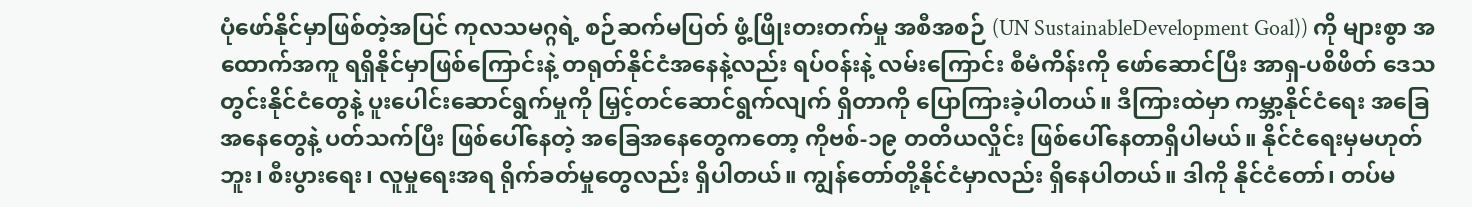ပုံဖော်နိုင်မှာဖြစ်တဲ့အပြင် ကုလသမဂ္ဂရဲ့ စဉ်ဆက်မပြတ် ဖွံ့ဖြိုးတးတက်မှု အစီအစဉ် (UN SustainableDevelopment Goal)) ကို များစွာ အထောက်အကူ ရရှိနိုင်မှာဖြစ်ကြောင်းနဲ့ တရုတ်နိုင်ငံအနေနဲ့လည်း ရပ်ဝန်းနဲ့ လမ်းကြောင်း စီမံကိန်းကို ဖော်ဆောင်ပြီး အာရှ-ပစိဖိတ် ဒေသတွင်းနိုင်ငံတွေနဲ့ ပူးပေါင်းဆောင်ရွက်မှုကို မြှင့်တင်ဆောင်ရွက်လျက် ရှိတာကို ပြောကြားခဲ့ပါတယ်။ ဒီကြားထဲမှာ ကမ္ဘာ့နိုင်ငံရေး အခြေအနေတွေနဲ့ ပတ်သက်ပြီး ဖြစ်ပေါ်နေတဲ့ အခြေအနေတွေကတော့ ကိုဗစ်-၁၉ တတိယလှိုင်း ဖြစ်ပေါ်နေတာရှိပါမယ်။ နိုင်ငံရေးမှမဟုတ်ဘူး၊ စီးပွားရေး၊ လူမှုရေးအရ ရိုက်ခတ်မှုတွေလည်း ရှိပါတယ်။ ကျွန်တော်တို့နိုင်ငံမှာလည်း ရှိနေပါတယ်။ ဒါကို နိုင်ငံတော်၊ တပ်မ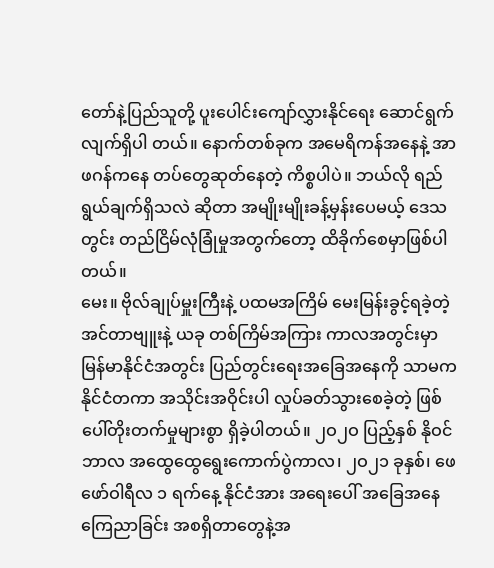တော်နဲ့ပြည်သူတို့ ပူးပေါင်းကျော်လွှားနိုင်ရေး ဆောင်ရွက်လျက်ရှိပါ တယ်။ နောက်တစ်ခုက အမေရိကန်အနေနဲ့ အာဖဂန်ကနေ တပ်တွေဆုတ်နေတဲ့ ကိစ္စပါပဲ။ ဘယ်လို ရည်ရွယ်ချက်ရှိသလဲ ဆိုတာ အမျိုးမျိုးခန့်မှန်းပေမယ့် ဒေသတွင်း တည်ငြိမ်လုံခြုံမှုအတွက်တော့ ထိခိုက်စေမှာဖြစ်ပါတယ်။
မေး။ ဗိုလ်ချုပ်မှူးကြီးနဲ့ ပထမအကြိမ် မေးမြန်းခွင့်ရခဲ့တဲ့ အင်တာဗျူးနဲ့ ယခု တစ်ကြိမ်အကြား ကာလအတွင်းမှာ မြန်မာနိုင်ငံအတွင်း ပြည်တွင်းရေးအခြေအနေကို သာမက နိုင်ငံတကာ အသိုင်းအဝိုင်းပါ လှုပ်ခတ်သွားစေခဲ့တဲ့ ဖြစ်ပေါ်တိုးတက်မှုများစွာ ရှိခဲ့ပါတယ်။ ၂ဝ၂ဝ ပြည့်နှစ် နိုဝင်ဘာလ အထွေထွေရွေးကောက်ပွဲကာလ၊ ၂ဝ၂၁ ခုနှစ်၊ ဖေဖော်ဝါရီလ ၁ ရက်နေ့ နိုင်ငံအား အရေးပေါ် အခြေအနေ ကြေညာခြင်း အစရှိတာတွေနဲ့အ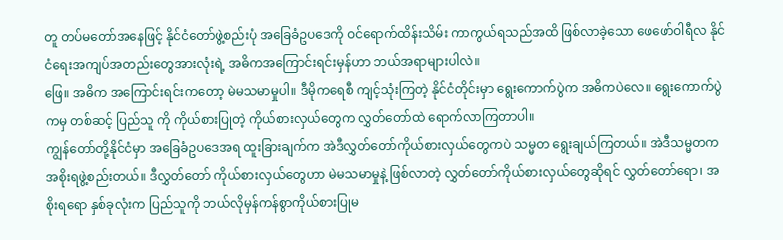တူ တပ်မတော်အနေဖြင့် နိုင်ငံတော်ဖွဲ့စည်းပုံ အခြေခံဥပဒေကို ဝင်ရောက်ထိန်းသိမ်း ကာကွယ်ရသည်အထိ ဖြစ်လာခဲ့သော ဖေဖော်ဝါရီလ နိုင်ငံရေးအကျပ်အတည်းတွေအားလုံးရဲ့ အဓိကအကြောင်းရင်းမှန်ဟာ ဘယ်အရာများပါလဲ။
ဖြေ။ အဓိက အကြောင်းရင်းကတော့ မဲမသမာမှုပါ။ ဒီမိုကရေစီ ကျင့်သုံးကြတဲ့ နိုင်ငံတိုင်းမှာ ရွေးကောက်ပွဲက အဓိကပဲလေ။ ရွေးကောက်ပွဲကမှ တစ်ဆင့် ပြည်သူ ကို ကိုယ်စားပြုတဲ့ ကိုယ်စားလှယ်တွေက လွှတ်တော်ထဲ ရောက်လာကြတာပါ။
ကျွန်တော်တို့နိုင်ငံမှာ အခြေခံဥပဒေအရ ထူးခြားချက်က အဲဒီလွှတ်တော်ကိုယ်စားလှယ်တွေကပဲ သမ္မတ ရွေးချယ်ကြတယ်။ အဲဒီသမ္မတက အစိုးရဖွဲ့စည်းတယ်။ ဒီလွှတ်တော် ကိုယ်စားလှယ်တွေဟာ မဲမသမာမှုနဲ့ ဖြစ်လာတဲ့ လွှတ်တော်ကိုယ်စားလှယ်တွေဆိုရင် လွှတ်တော်ရော၊ အစိုးရရော နှစ်ခုလုံးက ပြည်သူကို ဘယ်လိုမှန်ကန်စွာကိုယ်စားပြုမ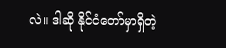လဲ။ ဒါဆို နိုင်ငံတော်မှာရှိတဲ့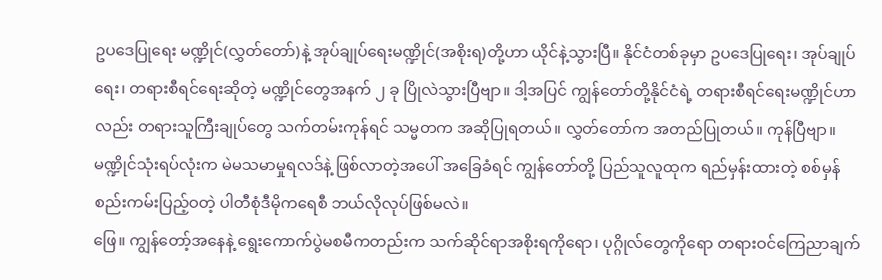ဥပဒေပြုရေး မဏ္ဍိုင်(လွှတ်တော်)နဲ့ အုပ်ချုပ်ရေးမဏ္ဍိုင်(အစိုးရ)တို့ဟာ ယိုင်နဲ့သွားပြီ။ နိုင်ငံတစ်ခုမှာ ဥပဒေပြုရေး၊ အုပ်ချုပ်ရေး၊ တရားစီရင်ရေးဆိုတဲ့ မဏ္ဍိုင်တွေအနက် ၂ ခု ပြိုလဲသွားပြီဗျာ။ ဒါ့အပြင် ကျွန်တော်တို့နိုင်ငံရဲ့ တရားစီရင်ရေးမဏ္ဍိုင်ဟာလည်း တရားသူကြီးချုပ်တွေ သက်တမ်းကုန်ရင် သမ္မတက အဆိုပြုရတယ်။ လွှတ်တော်က အတည်ပြုတယ်။ ကုန်ပြီဗျာ။ မဏ္ဍိုင်သုံးရပ်လုံးက မဲမသမာမှုရလဒ်နဲ့ ဖြစ်လာတဲ့အပေါ် အခြေခံရင် ကျွန်တော်တို့ ပြည်သူလူထုက ရည်မှန်းထားတဲ့ စစ်မှန်စည်းကမ်းပြည့်ဝတဲ့ ပါတီစုံဒီမိုကရေစီ ဘယ်လိုလုပ်ဖြစ်မလဲ။
ဖြေ။ ကျွန်တော့်အနေနဲ့ ရွေးကောက်ပွဲမစမီကတည်းက သက်ဆိုင်ရာအစိုးရကိုရော၊ ပုဂ္ဂိုလ်တွေကိုရော တရားဝင်ကြေညာချက်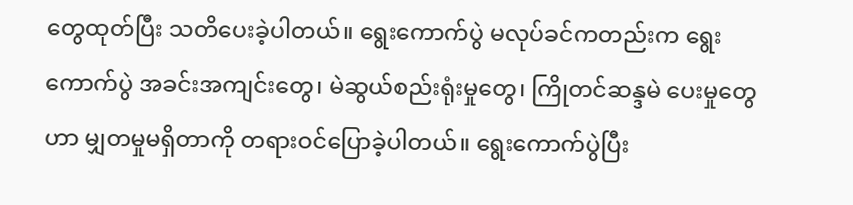တွေထုတ်ပြီး သတိပေးခဲ့ပါတယ်။ ရွေးကောက်ပွဲ မလုပ်ခင်ကတည်းက ရွေးကောက်ပွဲ အခင်းအကျင်းတွေ၊ မဲဆွယ်စည်းရုံးမှုတွေ၊ ကြိုတင်ဆန္ဒမဲ ပေးမှုတွေဟာ မျှတမှုမရှိတာကို တရားဝင်ပြောခဲ့ပါတယ်။ ရွေးကောက်ပွဲပြီး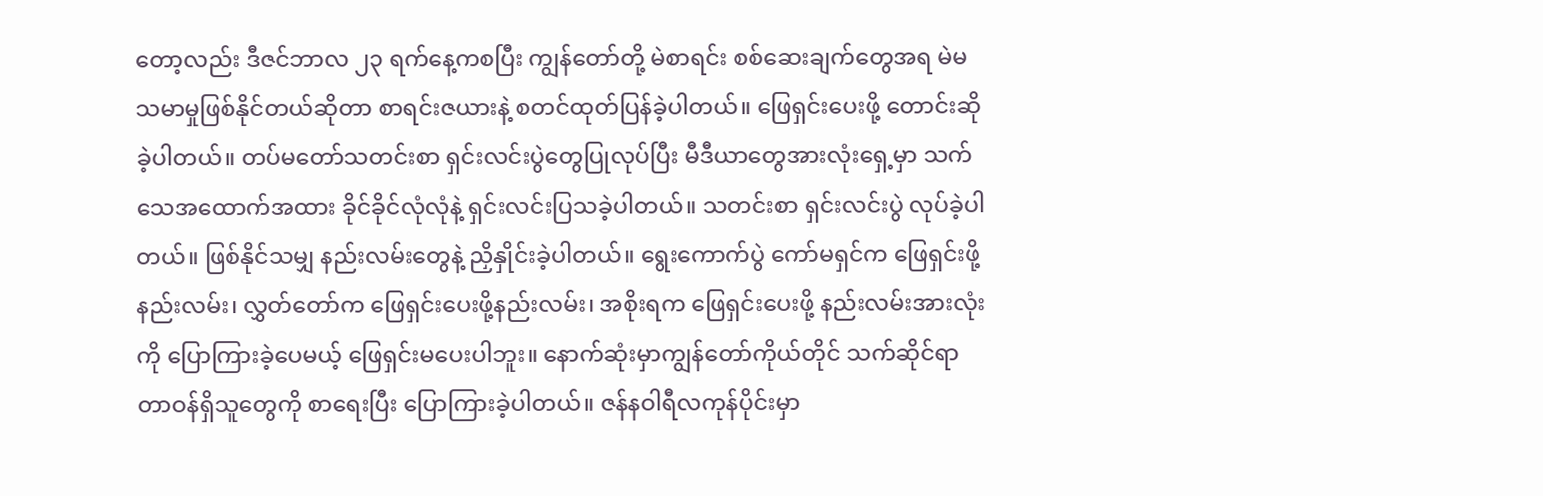တော့လည်း ဒီဇင်ဘာလ ၂၃ ရက်နေ့ကစပြီး ကျွန်တော်တို့ မဲစာရင်း စစ်ဆေးချက်တွေအရ မဲမသမာမှုဖြစ်နိုင်တယ်ဆိုတာ စာရင်းဇယားနဲ့ စတင်ထုတ်ပြန်ခဲ့ပါတယ်။ ဖြေရှင်းပေးဖို့ တောင်းဆိုခဲ့ပါတယ်။ တပ်မတော်သတင်းစာ ရှင်းလင်းပွဲတွေပြုလုပ်ပြီး မီဒီယာတွေအားလုံးရှေ့မှာ သက်သေအထောက်အထား ခိုင်ခိုင်လုံလုံနဲ့ ရှင်းလင်းပြသခဲ့ပါတယ်။ သတင်းစာ ရှင်းလင်းပွဲ လုပ်ခဲ့ပါတယ်။ ဖြစ်နိုင်သမျှ နည်းလမ်းတွေနဲ့ ညှိနှိုင်းခဲ့ပါတယ်။ ရွေးကောက်ပွဲ ကော်မရှင်က ဖြေရှင်းဖို့နည်းလမ်း၊ လွှတ်တော်က ဖြေရှင်းပေးဖို့နည်းလမ်း၊ အစိုးရက ဖြေရှင်းပေးဖို့ နည်းလမ်းအားလုံးကို ပြောကြားခဲ့ပေမယ့် ဖြေရှင်းမပေးပါဘူး။ နောက်ဆုံးမှာကျွန်တော်ကိုယ်တိုင် သက်ဆိုင်ရာ တာဝန်ရှိသူတွေကို စာရေးပြီး ပြောကြားခဲ့ပါတယ်။ ဇန်နဝါရီလကုန်ပိုင်းမှာ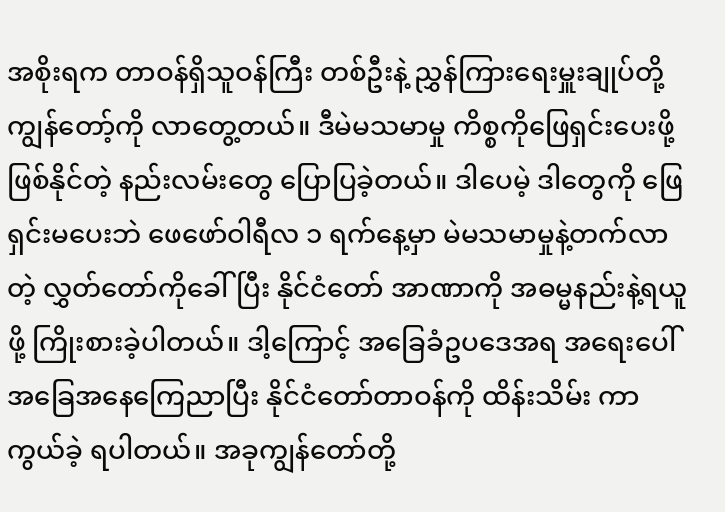အစိုးရက တာဝန်ရှိသူဝန်ကြီး တစ်ဦးနဲ့ ညွှန်ကြားရေးမှူးချုပ်တို့ ကျွန်တော့်ကို လာတွေ့တယ်။ ဒီမဲမသမာမှု ကိစ္စကိုဖြေရှင်းပေးဖို့ ဖြစ်နိုင်တဲ့ နည်းလမ်းတွေ ပြောပြခဲ့တယ်။ ဒါပေမဲ့ ဒါတွေကို ဖြေရှင်းမပေးဘဲ ဖေဖော်ဝါရီလ ၁ ရက်နေ့မှာ မဲမသမာမှုနဲ့တက်လာတဲ့ လွှတ်တော်ကိုခေါ်ပြီး နိုင်ငံတော် အာဏာကို အဓမ္မနည်းနဲ့ရယူဖို့ ကြိုးစားခဲ့ပါတယ်။ ဒါ့ကြောင့် အခြေခံဥပဒေအရ အရေးပေါ် အခြေအနေကြေညာပြီး နိုင်ငံတော်တာဝန်ကို ထိန်းသိမ်း ကာကွယ်ခဲ့ ရပါတယ်။ အခုကျွန်တော်တို့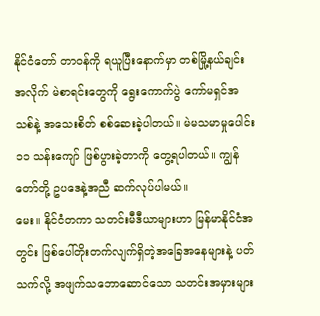နိုင်ငံတော် တာဝန်ကို ရယူပြီးနောက်မှာ တစ်မြို့နယ်ချင်း
အလိုက် မဲစာရင်းတွေကို ရွေးကောက်ပွဲ ကော်မရှင်အသစ်နဲ့ အသေးစိတ် စစ်ဆေးခဲ့ပါတယ်။ မဲမသမာမှုပေါင်း ၁၁ သန်းကျော် ဖြစ်ပွားခဲ့တာကို တွေ့ရပါတယ်။ ကျွန်တော်တို့ ဥပဒေနဲ့အညီ ဆက်လုပ်ပါမယ်။
မေး။ နိုင်ငံတကာ သတင်းမီဒီယာများဟာ မြန်မာနိုင်ငံအတွင်း ဖြစ်ပေါ်တိုးတက်လျက်ရှိတဲ့အခြေအနေများနဲ့ ပတ်သက်လို့ အဖျက်သဘောဆောင်သော သတင်းအမှားများ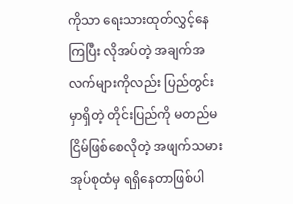ကိုသာ ရေးသားထုတ်လွှင့်နေကြပြီး လိုအပ်တဲ့ အချက်အလက်များကိုလည်း ပြည်တွင်းမှာရှိတဲ့ တိုင်းပြည်ကို မတည်မငြိမ်ဖြစ်စေလိုတဲ့ အဖျက်သမားအုပ်စုထံမှ ရရှိနေတာဖြစ်ပါ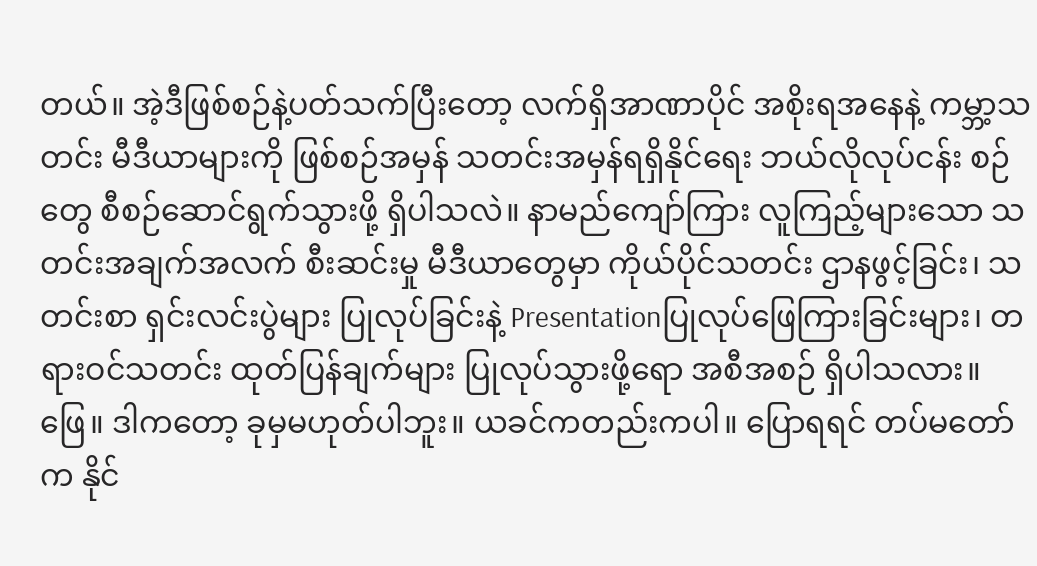တယ်။ အဲ့ဒီဖြစ်စဉ်နဲ့ပတ်သက်ပြီးတော့ လက်ရှိအာဏာပိုင် အစိုးရအနေနဲ့ ကမ္ဘာ့သတင်း မီဒီယာများကို ဖြစ်စဉ်အမှန် သတင်းအမှန်ရရှိနိုင်ရေး ဘယ်လိုလုပ်ငန်း စဉ်တွေ စီစဉ်ဆောင်ရွက်သွားဖို့ ရှိပါသလဲ။ နာမည်ကျော်ကြား လူကြည့်များသော သတင်းအချက်အလက် စီးဆင်းမှု မီဒီယာတွေမှာ ကိုယ်ပိုင်သတင်း ဌာနဖွင့်ခြင်း၊ သတင်းစာ ရှင်းလင်းပွဲများ ပြုလုပ်ခြင်းနဲ့ Presentationပြုလုပ်ဖြေကြားခြင်းများ၊ တရားဝင်သတင်း ထုတ်ပြန်ချက်များ ပြုလုပ်သွားဖို့ရော အစီအစဉ် ရှိပါသလား။
ဖြေ။ ဒါကတော့ ခုမှမဟုတ်ပါဘူး။ ယခင်ကတည်းကပါ။ ပြောရရင် တပ်မတော်က နိုင်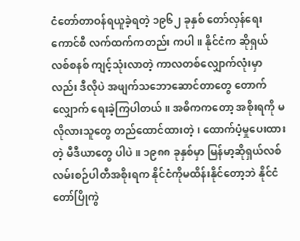ငံတော်တာဝန်ရယူခဲ့ရတဲ့ ၁၉၆၂ ခုနှစ် တော်လှန်ရေးကောင်စီ လက်ထက်ကတည်း ကပါ။ နိုင်ငံက ဆိုရှယ်လစ်စနစ် ကျင့်သုံးလာတဲ့ ကာလတစ်လျှောက်လုံးမှာလည်း ဒီလိုပဲ အဖျက်သဘောဆောင်တာတွေ တောက်လျှောက် ရေးခဲ့ကြပါတယ်။ အဓိကကတော့ အစိုးရကို မလိုလားသူတွေ တည်ထောင်ထားတဲ့၊ ထောက်ပံ့မှုပေးထားတဲ့ မီဒီယာတွေ ပါပဲ။ ၁၉၈၈ ခုနှစ်မှာ မြန်မာ့ဆိုရှယ်လစ် လမ်းစဉ်ပါတီအစိုးရက နိုင်ငံကိုမထိန်းနိုင်တော့ဘဲ နိုင်ငံတော်ပြိုကွဲ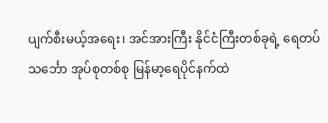ပျက်စီးမယ့်အရေး၊ အင်အားကြီး နိုင်ငံကြီးတစ်ခုရဲ့ ရေတပ်သင်္ဘော အုပ်စုတစ်စု မြန်မာ့ရေပိုင်နက်ထဲ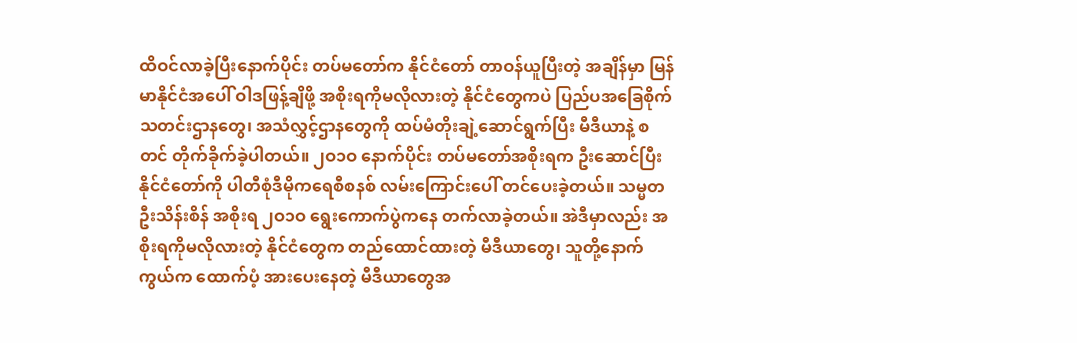ထိဝင်လာခဲ့ပြီးနောက်ပိုင်း တပ်မတော်က နိုင်ငံတော် တာဝန်ယူပြီးတဲ့ အချိန်မှာ မြန်မာနိုင်ငံအပေါ် ဝါဒဖြန့်ချိဖို့ အစိုးရကိုမလိုလားတဲ့ နိုင်ငံတွေကပဲ ပြည်ပအခြေစိုက်သတင်းဌာနတွေ၊ အသံလွှင့်ဌာနတွေကို ထပ်မံတိုးချဲ့ဆောင်ရွက်ပြီး မီဒီယာနဲ့ စတင် တိုက်ခိုက်ခဲ့ပါတယ်။ ၂ဝ၁ဝ နောက်ပိုင်း တပ်မတော်အစိုးရက ဦးဆောင်ပြီး နိုင်ငံတော်ကို ပါတီစုံဒီမိုကရေစီစနစ် လမ်းကြောင်းပေါ် တင်ပေးခဲ့တယ်။ သမ္မတဦးသိန်းစိန် အစိုးရ ၂ဝ၁ဝ ရွေးကောက်ပွဲကနေ တက်လာခဲ့တယ်။ အဲဒီမှာလည်း အစိုးရကိုမလိုလားတဲ့ နိုင်ငံတွေက တည်ထောင်ထားတဲ့ မီဒီယာတွေ၊ သူတို့နောက်ကွယ်က ထောက်ပံ့ အားပေးနေတဲ့ မီဒီယာတွေအ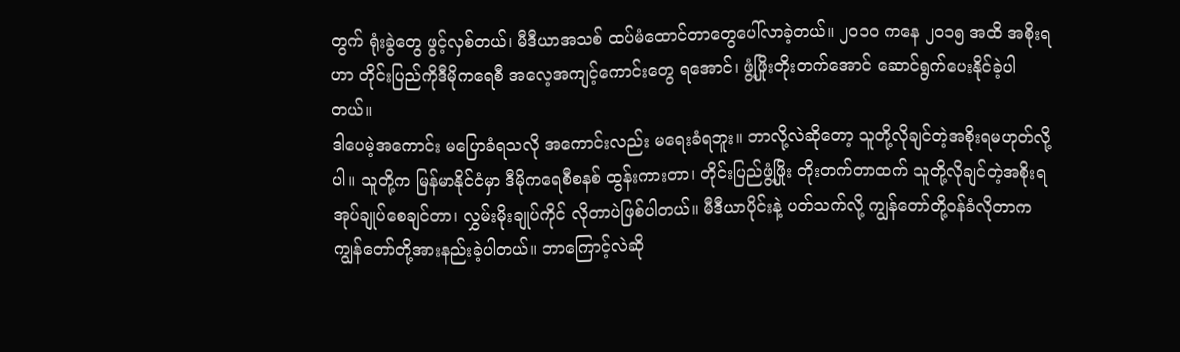တွက် ရုံးခွဲတွေ ဖွင့်လှစ်တယ်၊ မီဒီယာအသစ် ထပ်မံထောင်တာတွေပေါ်လာခဲ့တယ်။ ၂ဝ၁ဝ ကနေ ၂ဝ၁၅ အထိ အစိုးရဟာ တိုင်းပြည်ကိုဒီမိုကရေစီ အလေ့အကျင့်ကောင်းတွေ ရအောင်၊ ဖွံ့ဖြိုးတိုးတက်အောင် ဆောင်ရွက်ပေးနိုင်ခဲ့ပါတယ်။
ဒါပေမဲ့အကောင်း မပြောခံရသလို အကောင်းလည်း မရေးခံရဘူး။ ဘာလို့လဲဆိုတော့ သူတို့လိုချင်တဲ့အစိုးရမဟုတ်လို့ပါ။ သူတို့က မြန်မာနိုင်ငံမှာ ဒီမိုကရေစီစနစ် ထွန်းကားတာ၊ တိုင်းပြည်ဖွံ့ဖြိုး တိုးတက်တာထက် သူတို့လိုချင်တဲ့အစိုးရ အုပ်ချုပ်စေချင်တာ၊ လွှမ်းမိုးချုပ်ကိုင် လိုတာပဲဖြစ်ပါတယ်။ မီဒီယာပိုင်းနဲ့ ပတ်သက်လို့ ကျွန်တော်တို့ဝန်ခံလိုတာက ကျွန်တော်တို့အားနည်းခဲ့ပါတယ်။ ဘာကြောင့်လဲဆို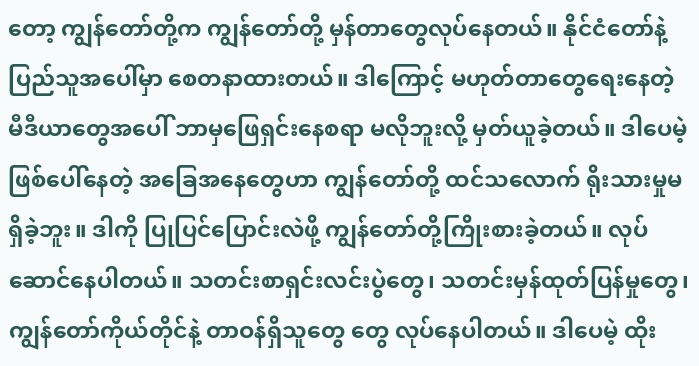တော့ ကျွန်တော်တို့က ကျွန်တော်တို့ မှန်တာတွေလုပ်နေတယ်။ နိုင်ငံတော်နဲ့ပြည်သူအပေါ်မှာ စေတနာထားတယ်။ ဒါကြောင့် မဟုတ်တာတွေရေးနေတဲ့ မီဒီယာတွေအပေါ် ဘာမှဖြေရှင်းနေစရာ မလိုဘူးလို့ မှတ်ယူခဲ့တယ်။ ဒါပေမဲ့ ဖြစ်ပေါ်နေတဲ့ အခြေအနေတွေဟာ ကျွန်တော်တို့ ထင်သလောက် ရိုးသားမှုမရှိခဲ့ဘူး။ ဒါကို ပြုပြင်ပြောင်းလဲဖို့ ကျွန်တော်တို့ကြိုးစားခဲ့တယ်။ လုပ်ဆောင်နေပါတယ်။ သတင်းစာရှင်းလင်းပွဲတွေ၊ သတင်းမှန်ထုတ်ပြန်မှုတွေ၊ ကျွန်တော်ကိုယ်တိုင်နဲ့ တာဝန်ရှိသူတွေ တွေ လုပ်နေပါတယ်။ ဒါပေမဲ့ ထိုး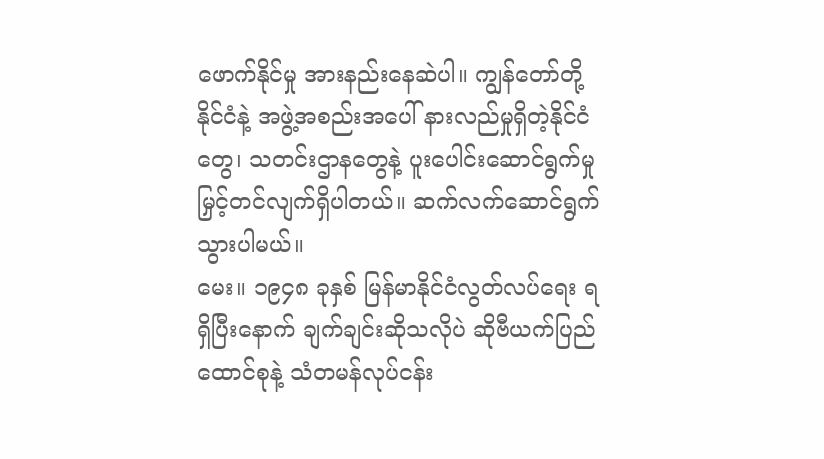ဖောက်နိုင်မှု အားနည်းနေဆဲပါ။ ကျွန်တော်တို့နိုင်ငံနဲ့ အဖွဲ့အစည်းအပေါ် နားလည်မှုရှိတဲ့နိုင်ငံတွေ၊ သတင်းဌာနတွေနဲ့ ပူးပေါင်းဆောင်ရွက်မှု မြှင့်တင်လျက်ရှိပါတယ်။ ဆက်လက်ဆောင်ရွက်သွားပါမယ်။
မေး။ ၁၉၄၈ ခုနှစ် မြန်မာနိုင်ငံလွတ်လပ်ရေး ရရှိပြီးနောက် ချက်ချင်းဆိုသလိုပဲ ဆိုဗီယက်ပြည်ထောင်စုနဲ့ သံတမန်လုပ်ငန်း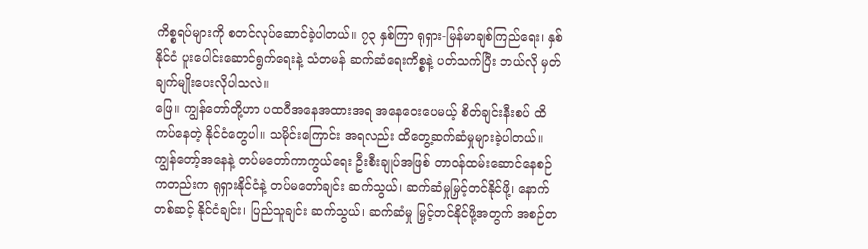ကိစ္စရပ်များကို စတင်လုပ်ဆောင်ခဲ့ပါတယ်။ ၇၃ နှစ်ကြာ ရုရှား-မြန်မာချစ်ကြည်ရေး၊ နှစ်နိုင်ငံ ပူးပေါင်းဆောင်ရွက်ရေးနဲ့ သံတမန် ဆက်ဆံရေးကိစ္စနဲ့ ပတ်သက်ပြီး ဘယ်လို မှတ်ချက်မျိုးပေးလိုပါသလဲ။
ဖြေ။ ကျွန်တော်တို့ဟာ ပထဝီအနေအထားအရ အနေဝေးပေမယ့် စိတ်ချင်းနီးစပ် ထိကပ်နေတဲ့ နိုင်ငံတွေပါ။ သမိုင်းကြောင်း အရလည်း ထိတွေ့ဆက်ဆံမှုများခဲ့ပါတယ်။ ကျွန်တော့်အနေနဲ့ တပ်မတော်ကာကွယ်ရေး ဦးစီးချုပ်အဖြစ် တာဝန်ထမ်းဆောင်နေစဉ် ကတည်းက ရုရှားနိုင်ငံနဲ့ တပ်မတော်ချင်း ဆက်သွယ်၊ ဆက်ဆံမှုမြှင့်တင်နိုင်ဖို့၊ နောက်တစ်ဆင့် နိုင်ငံချင်း၊ ပြည်သူချင်း ဆက်သွယ်၊ ဆက်ဆံမှု မြှင့်တင်နိုင်ဖို့အတွက် အစဉ်တ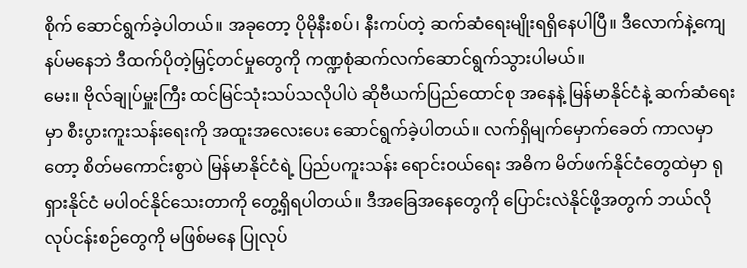စိုက် ဆောင်ရွက်ခဲ့ပါတယ်။ အခုတော့ ပိုမိုနီးစပ်၊ နီးကပ်တဲ့ ဆက်ဆံရေးမျိုးရရှိနေပါပြီ။ ဒီလောက်နဲ့ကျေနပ်မနေဘဲ ဒီထက်ပိုတဲ့မြှင့်တင်မှုတွေကို ကဏ္ဍစုံဆက်လက်ဆောင်ရွက်သွားပါမယ်။
မေး။ ဗိုလ်ချုပ်မှူးကြီး ထင်မြင်သုံးသပ်သလိုပါပဲ ဆိုဗီယက်ပြည်ထောင်စု အနေနဲ့ မြန်မာနိုင်ငံနဲ့ ဆက်ဆံရေးမှာ စီးပွားကူးသန်းရေးကို အထူးအလေးပေး ဆောင်ရွက်ခဲ့ပါတယ်။ လက်ရှိမျက်မှောက်ခေတ် ကာလမှာတော့ စိတ်မကောင်းစွာပဲ မြန်မာနိုင်ငံရဲ့ ပြည်ပကူးသန်း ရောင်းဝယ်ရေး အဓိက မိတ်ဖက်နိုင်ငံတွေထဲမှာ ရုရှားနိုင်ငံ မပါဝင်နိုင်သေးတာကို တွေ့ရှိရပါတယ်။ ဒီအခြေအနေတွေကို ပြောင်းလဲနိုင်ဖို့အတွက် ဘယ်လိုလုပ်ငန်းစဉ်တွေကို မဖြစ်မနေ ပြုလုပ်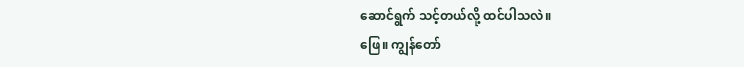ဆောင်ရွက် သင့်တယ်လို့ ထင်ပါသလဲ။
ဖြေ။ ကျွန်တော်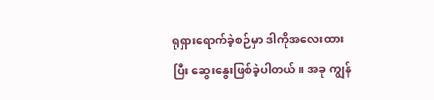ရုရှားရောက်ခဲ့စဉ်မှာ ဒါကိုအလေးထားပြီး ဆွေးနွေးဖြစ်ခဲ့ပါတယ်။ အခု ကျွန်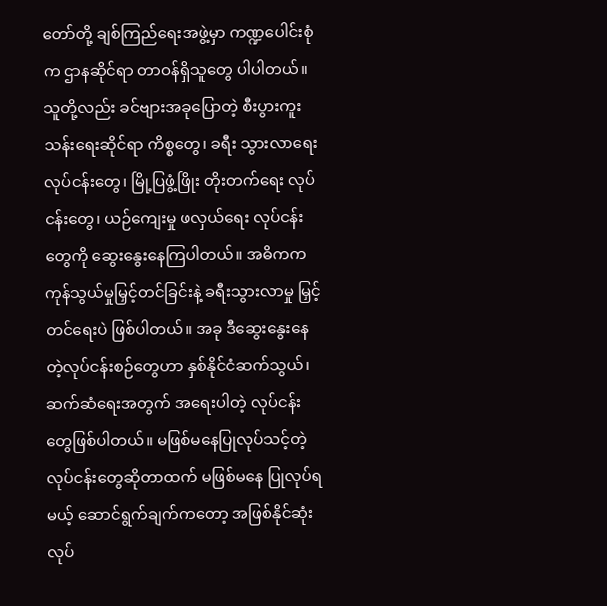တော်တို့ ချစ်ကြည်ရေးအဖွဲ့မှာ ကဏ္ဍပေါင်းစုံက ဌာနဆိုင်ရာ တာဝန်ရှိသူတွေ ပါပါတယ်။ သူတို့လည်း ခင်ဗျားအခုပြောတဲ့ စီးပွားကူးသန်းရေးဆိုင်ရာ ကိစ္စတွေ၊ ခရီး သွားလာရေး လုပ်ငန်းတွေ၊ မြို့ပြဖွံ့ဖြိုး တိုးတက်ရေး လုပ်ငန်းတွေ၊ ယဉ်ကျေးမှု ဖလှယ်ရေး လုပ်ငန်းတွေကို ဆွေးနွေးနေကြပါတယ်။ အဓိကက ကုန်သွယ်မှုမြှင့်တင်ခြင်းနဲ့ ခရီးသွားလာမှု မြှင့်တင်ရေးပဲ ဖြစ်ပါတယ်။ အခု ဒီဆွေးနွေးနေတဲ့လုပ်ငန်းစဉ်တွေဟာ နှစ်နိုင်ငံဆက်သွယ်၊ ဆက်ဆံရေးအတွက် အရေးပါတဲ့ လုပ်ငန်းတွေဖြစ်ပါတယ်။ မဖြစ်မနေပြုလုပ်သင့်တဲ့ လုပ်ငန်းတွေဆိုတာထက် မဖြစ်မနေ ပြုလုပ်ရမယ့် ဆောင်ရွက်ချက်ကတော့ အဖြစ်နိုင်ဆုံး လုပ်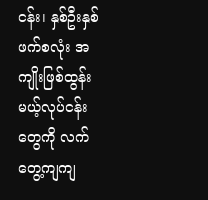ငန်း၊ နှစ်ဦးနှစ်ဖက်စလုံး အကျိုးဖြစ်ထွန်းမယ့်လုပ်ငန်းတွေကို လက်တွေ့ကျကျ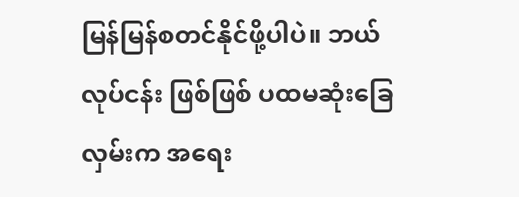မြန်မြန်စတင်နိုင်ဖို့ပါပဲ။ ဘယ်လုပ်ငန်း ဖြစ်ဖြစ် ပထမဆုံးခြေလှမ်းက အရေး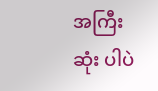အကြီးဆုံး ပါပဲ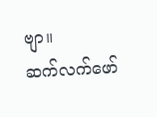ဗျာ။
ဆက်လက်ဖော်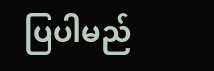ပြပါမည်